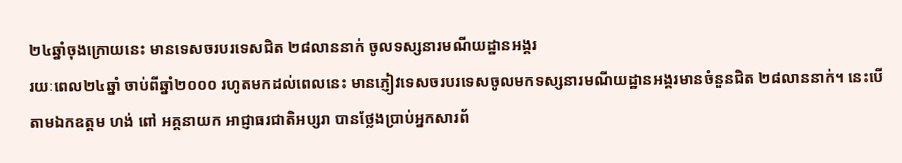២៤ឆ្នាំចុងក្រោយនេះ មានទេសចរបរទេសជិត ២៨លាននាក់ ចូលទស្សនារមណីយដ្ឋានអង្គរ
រយៈពេល២៤ឆ្នាំ ចាប់ពីឆ្នាំ២០០០ រហូតមកដល់ពេលនេះ មានភ្ញៀវទេសចរបរទេសចូលមកទស្សនារមណីយដ្ឋានអង្គរមានចំនួនជិត ២៨លាននាក់។ នេះបើតាមឯកឧត្តម ហង់ ពៅ អគ្គនាយក អាជ្ញាធរជាតិអប្សរា បានថ្លែងប្រាប់អ្នកសារព័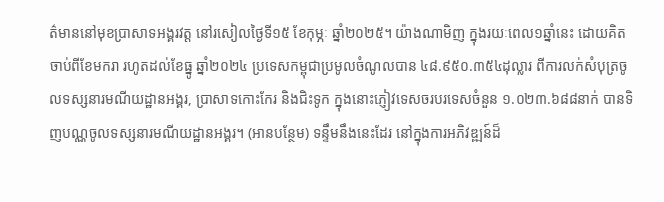ត៌មាននៅមុខប្រាសាទអង្គរវត្ត នៅរសៀលថ្ងៃទី១៥ ខែកុម្ភៈ ឆ្នាំ២០២៥។ យ៉ាងណាមិញ ក្នុងរយៈពេល១ឆ្នាំនេះ ដោយគិតចាប់ពីខែមករា រហូតដល់ខែធ្នូ ឆ្នាំ២០២៤ ប្រទេសកម្ពុជាប្រមូលចំណូលបាន ៤៨.៩៥០.៣៥៤ដុល្លារ ពីការលក់សំបុត្រចូលទស្សនារមណីយដ្ឋានអង្គរ, ប្រាសាទកោះកែរ និងជិះទូក ក្នុងនោះភ្ញៀវទេសចរបរទេសចំនួន ១.០២៣.៦៨៨នាក់ បានទិញបណ្ណចូលទស្សនារមណីយដ្ឋានអង្គរ។ (អានបន្ថែម) ទន្ទឹមនឹងនេះដែរ នៅក្នុងការអភិវឌ្ឍន៍ដ៏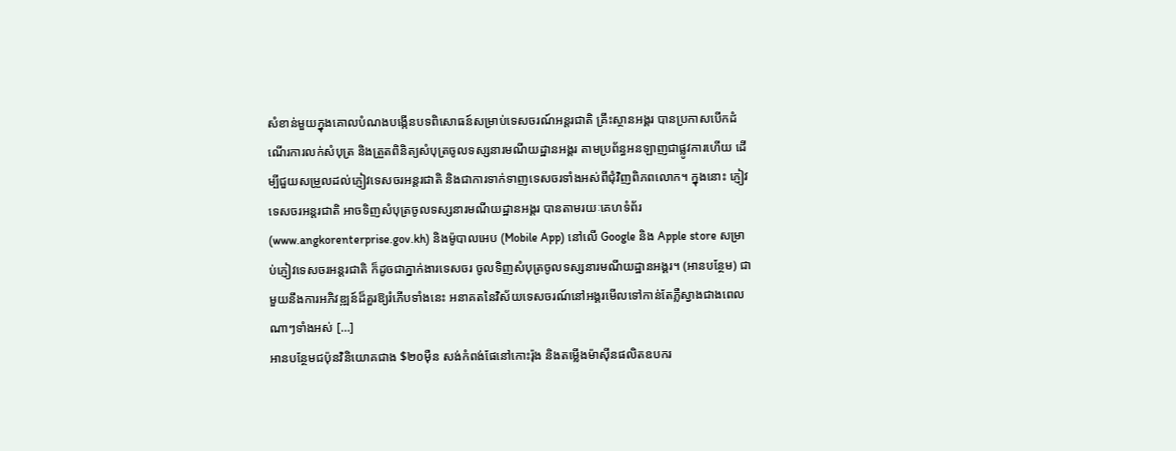សំខាន់មួយក្នុងគោលបំណងបង្កើនបទពិសោធន៍សម្រាប់ទេសចរណ៍អន្តរជាតិ គ្រឹះស្ថានអង្គរ បានប្រកាសបើកដំណើរការលក់សំបុត្រ និងត្រួតពិនិត្យសំបុត្រចូលទស្សនារមណីយដ្ឋានអង្គរ តាមប្រព័ន្ធអនឡាញជាផ្លូវការហើយ ដើម្បីជួយសម្រួលដល់ភ្ញៀវទេសចរអន្តរជាតិ និងជាការទាក់ទាញទេសចរទាំងអស់ពីជុំវិញពិភពលោក។ ក្នុងនោះ ភ្ញៀវទេសចរអន្តរជាតិ អាចទិញសំបុត្រចូលទស្សនារមណីយដ្ឋានអង្គរ បានតាមរយៈគេហទំព័រ (www.angkorenterprise.gov.kh) និងម៉ូបាលអេប (Mobile App) នៅលើ Google និង Apple store សម្រាប់ភ្ញៀវទេសចរអន្តរជាតិ ក៏ដូចជាភ្នាក់ងារទេសចរ ចូលទិញសំបុត្រចូលទស្សនារមណីយដ្ឋានអង្គរ។ (អានបន្ថែម) ជាមួយនឹងការអភិវឌ្ឍន៍ដ៏គួរឱ្យរំភើបទាំងនេះ អនាគតនៃវិស័យទេសចរណ៍នៅអង្គរមើលទៅកាន់តែភ្លឺស្វាងជាងពេលណាៗទាំងអស់ […]
អានបន្ថែមជប៉ុនវិនិយោគជាង $២០ម៉ឺន សង់កំពង់ផែនៅកោះរ៉ុង និងតម្លើងម៉ាស៊ីនផលិតឧបករ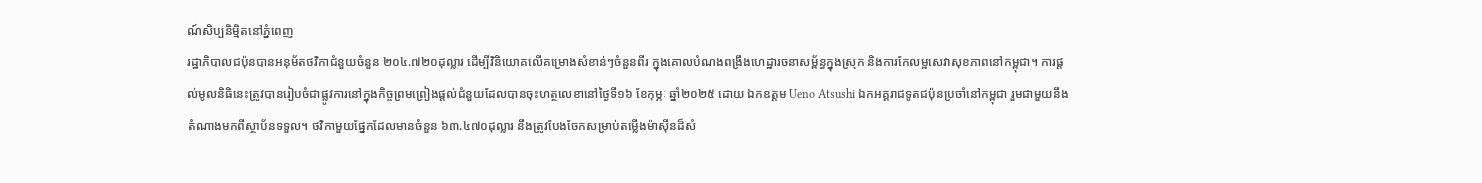ណ៍សិប្បនិម្មិតនៅភ្នំពេញ
រដ្ឋាភិបាលជប៉ុនបានអនុម័តថវិកាជំនួយចំនួន ២០៤.៧២០ដុល្លារ ដើម្បីវិនិយោគលើគម្រោងសំខាន់ៗចំនួនពីរ ក្នុងគោលបំណងពង្រឹងហេដ្ឋារចនាសម្ព័ន្ធក្នុងស្រុក និងការកែលម្អសេវាសុខភាពនៅកម្ពុជា។ ការផ្តល់មូលនិធិនេះត្រូវបានរៀបចំជាផ្លូវការនៅក្នុងកិច្ចព្រមព្រៀងផ្តល់ជំនួយដែលបានចុះហត្ថលេខានៅថ្ងៃទី១៦ ខែកុម្ភៈ ឆ្នាំ២០២៥ ដោយ ឯកឧត្តម Ueno Atsushi ឯកអគ្គរាជទូតជប៉ុនប្រចាំនៅកម្ពុជា រួមជាមួយនឹងតំណាងមកពីស្ថាប័នទទួល។ ថវិកាមួយផ្នែកដែលមានចំនួន ៦៣.៤៧០ដុល្លារ នឹងត្រូវបែងចែកសម្រាប់តម្លើងម៉ាស៊ីនដ៏សំ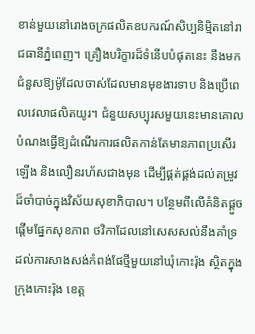ខាន់មួយនៅរោងចក្រផលិតឧបករណ៍សិប្បនិម្មិតនៅរាជធានីភ្នំពេញ។ គ្រឿងបរិក្ខារដ៏ទំនើបបំផុតនេះ នឹងមកជំនួសឱ្យម៉ូដែលចាស់ដែលមានមុខងារទាប និងប្រើពេលវេលាផលិតយូរ។ ជំនួយសប្បុរសមួយនេះមានគោលបំណងធ្វើឱ្យដំណើរការផលិតកាន់តែមានភាពប្រសើរឡើង និងលឿនរហ័សជាងមុន ដើម្បីផ្គត់ផ្គង់ដល់តម្រូវដ៏ចាំបាច់ក្នុងវិស័យសុខាភិបាល។ បន្ថែមពីលើគំនិតផ្តួចផ្តើមផ្នែកសុខភាព ថវិកាដែលនៅសេសសល់នឹងគាំទ្រដល់ការសាងសង់កំពង់ផែថ្មីមួយនៅឃុំកោះរ៉ុង ស្ថិតក្នុងក្រុងកោះរ៉ុង ខេត្ត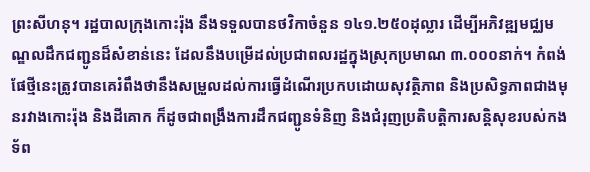ព្រះសីហនុ។ រដ្ឋបាលក្រុងកោះរ៉ុង នឹងទទួលបានថវិកាចំនួន ១៤១.២៥០ដុល្លារ ដើម្បីអភិវឌ្ឍមជ្ឈមណ្ឌលដឹកជញ្ជូនដ៏សំខាន់នេះ ដែលនឹងបម្រើដល់ប្រជាពលរដ្ឋក្នុងស្រុកប្រមាណ ៣.០០០នាក់។ កំពង់ផែថ្មីនេះត្រូវបានគេរំពឹងថានឹងសម្រួលដល់ការធ្វើដំណើរប្រកបដោយសុវត្ថិភាព និងប្រសិទ្ធភាពជាងមុនរវាងកោះរ៉ុង និងដីគោក ក៏ដូចជាពង្រឹងការដឹកជញ្ជូនទំនិញ និងជំរុញប្រតិបត្តិការសន្តិសុខរបស់កងទ័ព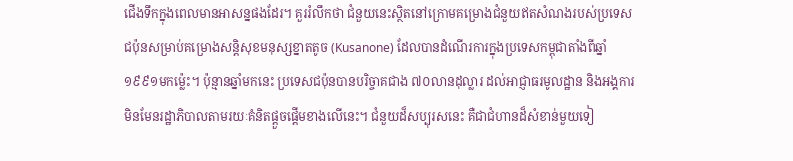ជើងទឹកក្នុងពេលមានអាសន្នផងដែរ។ គួររំលឹកថា ជំនួយនេះស្ថិតនៅក្រោមគម្រោងជំនួយឥតសំណងរបស់ប្រទេសជប៉ុនសម្រាប់គម្រោងសន្តិសុខមនុស្សខ្នាតតូច (Kusanone) ដែលបានដំណើរការក្នុងប្រទេសកម្ពុជាតាំងពីឆ្នាំ១៩៩១មកម្ល៉េះ។ ប៉ុន្មានឆ្នាំមកនេះ ប្រទេសជប៉ុនបានបរិច្ចាគជាង ៧០លានដុល្លារ ដល់អាជ្ញាធរមូលដ្ឋាន និងអង្គការមិនមែនរដ្ឋាភិបាលតាមរយៈគំនិតផ្តួចផ្តើមខាងលើនេះ។ ជំនួយដ៏សប្បុរសនេះ គឺជាជំហានដ៏សំខាន់មួយទៀ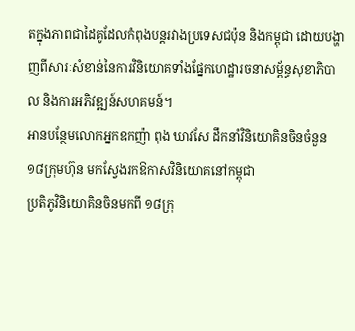តក្នុងភាពជាដៃគូដែលកំពុងបន្តរវាងប្រទេសជប៉ុន និងកម្ពុជា ដោយបង្ហាញពីសារៈសំខាន់នៃការវិនិយោគទាំងផ្នែកហេដ្ឋារចនាសម្ព័ន្ធសុខាភិបាល និងការអភិវឌ្ឍន៍សហគមន៍។
អានបន្ថែមលោកអ្នកឧកញ៉ា ពុង ឃាវសែ ដឹកនាំវិនិយោគិនចិនចំនួន ១៨ក្រុមហ៊ុន មកស្វែងរកឱកាសវិនិយោគនៅកម្ពុជា
ប្រតិភូវិនិយោគិនចិនមកពី ១៨ក្រុ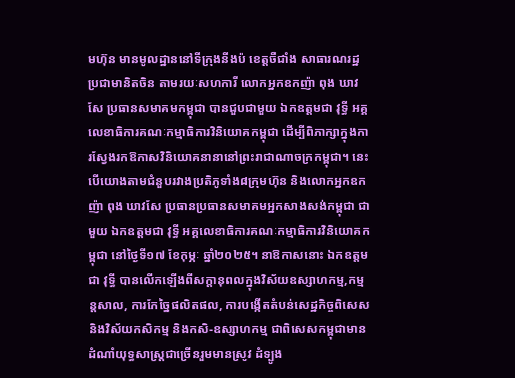មហ៊ុន មានមូលដ្ឋាននៅទីក្រុងនីងប៉ ខេត្តចឺជាំង សាធារណរដ្ឋប្រជាមានិតចិន តាមរយៈសហការី លោកអ្នកឧកញ៉ា ពុង ឃាវសែ ប្រធានសមាគមកម្ពុជា បានជួបជាមួយ ឯកឧត្តមជា វុទ្ធី អគ្គលេខាធិការគណៈកម្មាធិការវិនិយោគកម្ពុជា ដើម្បីពិភាក្សាក្នុងការស្វែងរកឱកាសវិនិយោគនានានៅព្រះរាជាណាចក្រកម្ពុជា។ នេះបើយោងតាមជំនួបរវាងប្រតិភូទាំង៨ក្រុមហ៊ុន និងលោកអ្នកឧកញ៉ា ពុង ឃាវសែ ប្រធានប្រធានសមាគមអ្នកសាងសង់កម្ពុជា ជាមួយ ឯកឧត្តមជា វុទ្ធី អគ្គលេខាធិការគណៈកម្មាធិការវិនិយោគកម្ពុជា នៅថ្ងៃទី១៧ ខែកុម្ភៈ ឆ្នាំ២០២៥។ នាឱកាសនោះ ឯកឧត្តម ជា វុទ្ធី បានលើកឡើងពីសក្តានុពលក្នុងវិស័យឧស្សាហកម្ម,កម្មន្តសាល, ការកែច្នៃផលិតផល, ការបង្កើតតំបន់សេដ្ឋកិច្ចពិសេស និងវិស័យកសិកម្ម និងកសិ-ឧស្សាហកម្ម ជាពិសេសកម្ពុជាមានដំណាំយុទ្ធសាស្ត្រជាច្រើនរួមមានស្រូវ ដំទ្បូង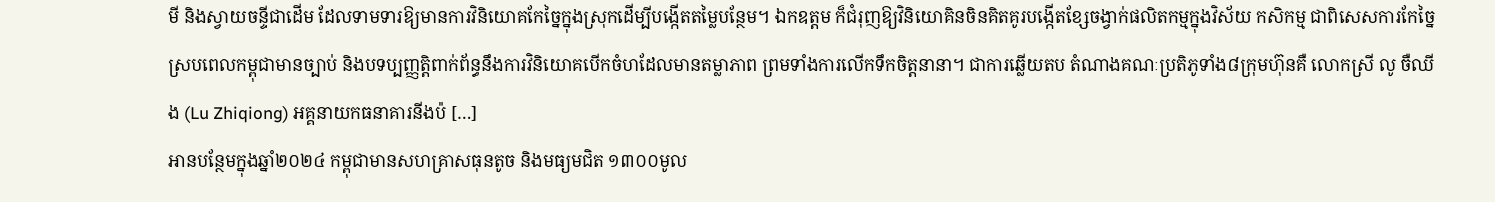មី និងស្វាយចន្ទីជាដើម ដែលទាមទារឱ្យមានការវិនិយោគកែច្នៃក្នុងស្រុកដើម្បីបង្កើតតម្លៃបន្ថែម។ ឯកឧត្តម ក៏ជំរុញឱ្យវិនិយោគិនចិនគិតគូរបង្កើតខ្សែចង្វាក់ផលិតកម្មក្នុងវិស័យ កសិកម្ម ជាពិសេសការកែច្នៃ ស្របពេលកម្ពុជាមានច្បាប់ និងបទប្បញ្ញត្តិពាក់ព័ន្ធនឹងការវិនិយោគបើកចំហដែលមានតម្លាភាព ព្រមទាំងការលើកទឹកចិត្តនានា។ ជាការឆ្លើយតប តំណាងគណៈប្រតិភូទាំង៨ក្រុមហ៊ុនគឺ លោកស្រី លូ ចឺឈីង (Lu Zhiqiong) អគ្គនាយកធនាគារនីងប៉ […]
អានបន្ថែមក្នុងឆ្នាំ២០២៤ កម្ពុជាមានសហគ្រាសធុនតូច និងមធ្យមជិត ១៣០០មូល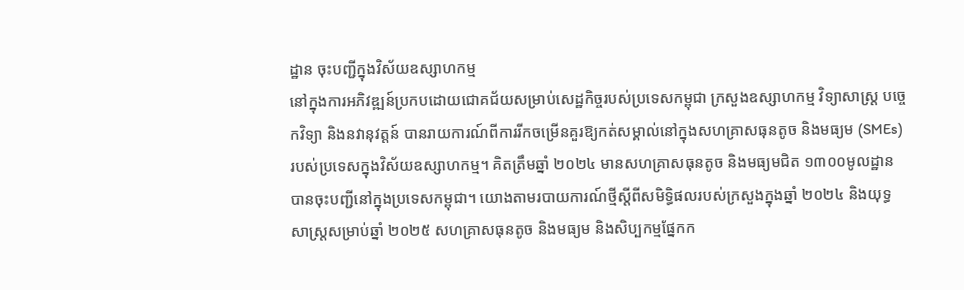ដ្ឋាន ចុះបញ្ជីក្នុងវិស័យឧស្សាហកម្ម
នៅក្នុងការអភិវឌ្ឍន៍ប្រកបដោយជោគជ័យសម្រាប់សេដ្ឋកិច្ចរបស់ប្រទេសកម្ពុជា ក្រសួងឧស្សាហកម្ម វិទ្យាសាស្ត្រ បច្ចេកវិទ្យា និងនវានុវត្តន៍ បានរាយការណ៍ពីការរីកចម្រើនគួរឱ្យកត់សម្គាល់នៅក្នុងសហគ្រាសធុនតូច និងមធ្យម (SMEs) របស់ប្រទេសក្នុងវិស័យឧស្សាហកម្ម។ គិតត្រឹមឆ្នាំ ២០២៤ មានសហគ្រាសធុនតូច និងមធ្យមជិត ១៣០០មូលដ្ឋាន បានចុះបញ្ជីនៅក្នុងប្រទេសកម្ពុជា។ យោងតាមរបាយការណ៍ថ្មីស្តីពីសមិទ្ធិផលរបស់ក្រសួងក្នុងឆ្នាំ ២០២៤ និងយុទ្ធសាស្រ្តសម្រាប់ឆ្នាំ ២០២៥ សហគ្រាសធុនតូច និងមធ្យម និងសិប្បកម្មផ្នែកក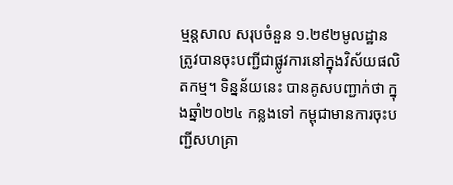ម្មន្តសាល សរុបចំនួន ១.២៩២មូលដ្ឋាន ត្រូវបានចុះបញ្ជីជាផ្លូវការនៅក្នុងវិស័យផលិតកម្ម។ ទិន្នន័យនេះ បានគូសបញ្ជាក់ថា ក្នុងឆ្នាំ២០២៤ កន្លងទៅ កម្ពុជាមានការចុះបញ្ជីសហគ្រា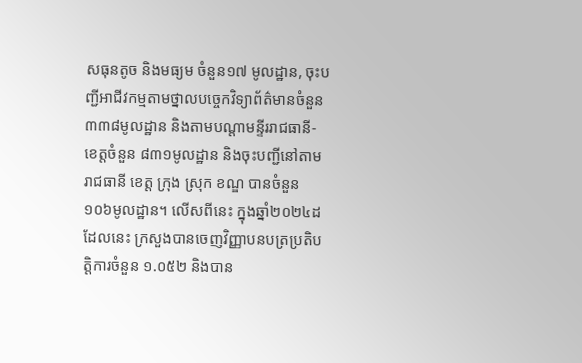សធុនតូច និងមធ្យម ចំនួន១៧ មូលដ្ឋាន, ចុះបញ្ជីអាជីវកម្មតាមថ្នាលបច្ចេកវិទ្យាព័ត៌មានចំនួន ៣៣៨មូលដ្ឋាន និងតាមបណ្ដាមន្ទីររាជធានី-ខេត្តចំនួន ៨៣១មូលដ្ឋាន និងចុះបញ្ជីនៅតាមរាជធានី ខេត្ត ក្រុង ស្រុក ខណ្ឌ បានចំនួន ១០៦មូលដ្ឋាន។ លើសពីនេះ ក្នុងឆ្នាំ២០២៤ដដែលនេះ ក្រសួងបានចេញវិញ្ញាបនបត្រប្រតិបត្តិការចំនួន ១.០៥២ និងបាន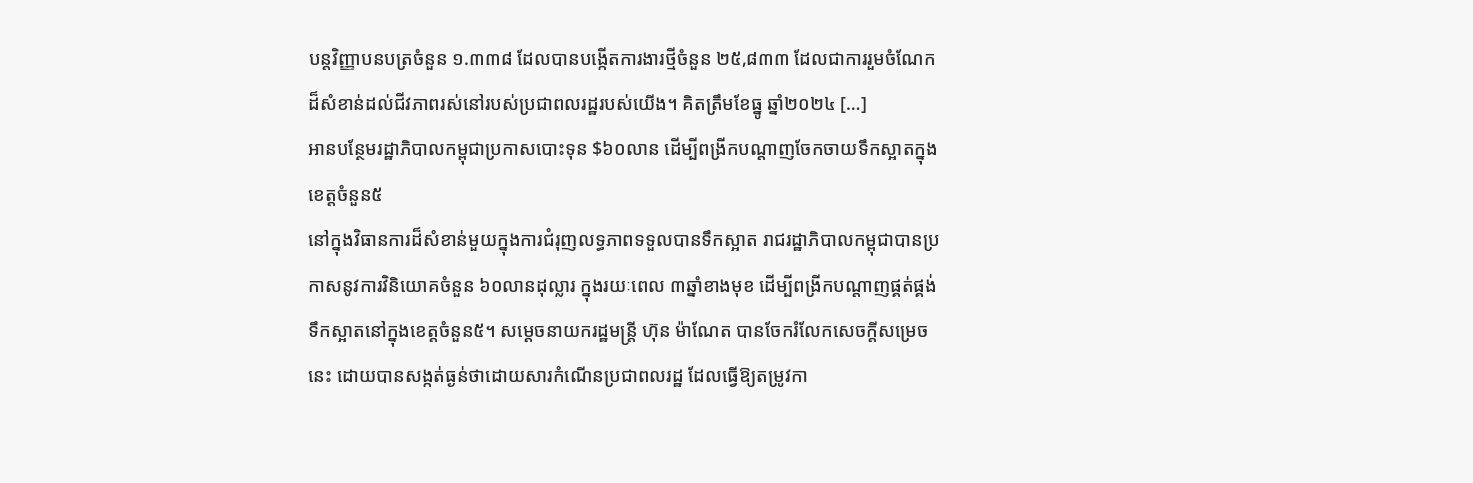បន្តវិញ្ញាបនបត្រចំនួន ១.៣៣៨ ដែលបានបង្កើតការងារថ្មីចំនួន ២៥,៨៣៣ ដែលជាការរួមចំណែកដ៏សំខាន់ដល់ជីវភាពរស់នៅរបស់ប្រជាពលរដ្ឋរបស់យើង។ គិតត្រឹមខែធ្នូ ឆ្នាំ២០២៤ […]
អានបន្ថែមរដ្ឋាភិបាលកម្ពុជាប្រកាសបោះទុន $៦០លាន ដើម្បីពង្រីកបណ្ដាញចែកចាយទឹកស្អាតក្នុងខេត្តចំនួន៥
នៅក្នុងវិធានការដ៏សំខាន់មួយក្នុងការជំរុញលទ្ធភាពទទួលបានទឹកស្អាត រាជរដ្ឋាភិបាលកម្ពុជាបានប្រកាសនូវការវិនិយោគចំនួន ៦០លានដុល្លារ ក្នុងរយៈពេល ៣ឆ្នាំខាងមុខ ដើម្បីពង្រីកបណ្តាញផ្គត់ផ្គង់ទឹកស្អាតនៅក្នុងខេត្តចំនួន៥។ សម្ដេចនាយករដ្ឋមន្ត្រី ហ៊ុន ម៉ាណែត បានចែករំលែកសេចក្តីសម្រេចនេះ ដោយបានសង្កត់ធ្ងន់ថាដោយសារកំណើនប្រជាពលរដ្ឋ ដែលធ្វើឱ្យតម្រូវកា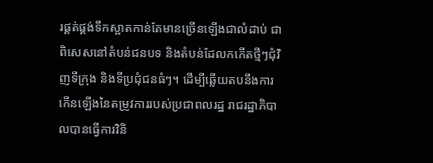រផ្គត់ផ្គង់ទឹកស្អាតកាន់តែមានច្រើនឡើងជាលំដាប់ ជាពិសេសនៅតំបន់ជនបទ និងតំបន់ដែលកកើតថ្មីៗជុំវិញទីក្រុង និងទីប្រជុំជនធំៗ។ ដើម្បីឆ្លើយតបនឹងការកើនឡើងនៃតម្រូវការរបស់ប្រជាពលរដ្ឋ រាជរដ្ឋាភិបាលបានធ្វើការវិនិ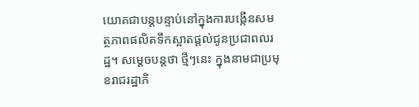យោគជាបន្តបន្ទាប់នៅក្នុងការបង្កើនសមត្ថភាពផលិតទឹកស្អាតផ្ដល់ជូនប្រជាពលរដ្ឋ។ សម្តេចបន្តថា ថ្មីៗនេះ ក្នុងនាមជាប្រមុខរាជរដ្ឋាភិ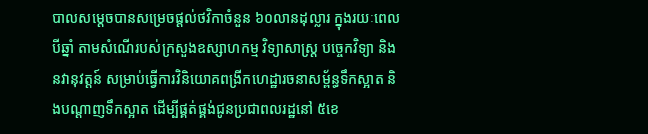បាលសម្តេចបានសម្រេចផ្ដល់ថវិកាចំនួន ៦០លានដុល្លារ ក្នុងរយៈពេលបីឆ្នាំ តាមសំណើរបស់ក្រសួងឧស្សាហកម្ម វិទ្យាសាស្ត្រ បច្ចេកវិទ្យា និងនវានុវត្តន៍ សម្រាប់ធ្វើការវិនិយោគពង្រីកហេដ្ឋារចនាសម្ព័ន្ធទឹកស្អាត និងបណ្ដាញទឹកស្អាត ដើម្បីផ្គត់ផ្គង់ជូនប្រជាពលរដ្ឋនៅ ៥ខេ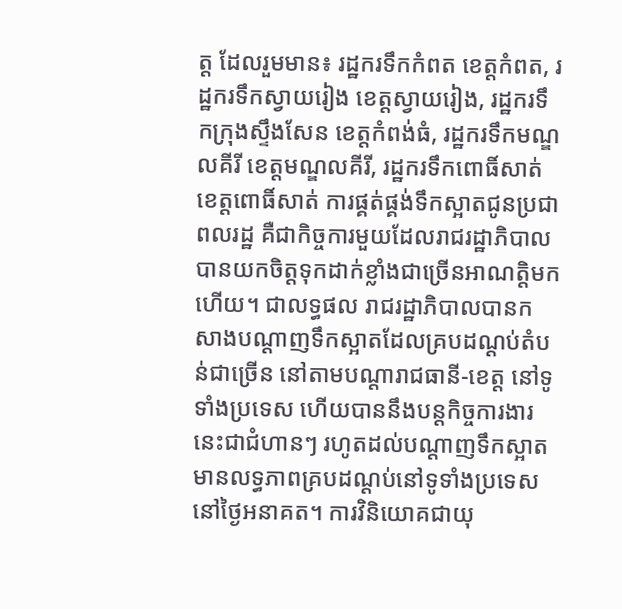ត្ត ដែលរួមមាន៖ រដ្ឋករទឹកកំពត ខេត្តកំពត, រដ្ឋករទឹកស្វាយរៀង ខេត្តស្វាយរៀង, រដ្ឋករទឹកក្រុងស្ទឹងសែន ខេត្តកំពង់ធំ, រដ្ឋករទឹកមណ្ឌលគីរី ខេត្តមណ្ឌលគីរី, រដ្ឋករទឹកពោធិ៍សាត់ ខេត្តពោធិ៍សាត់ ការផ្គត់ផ្គង់ទឹកស្អាតជូនប្រជាពលរដ្ឋ គឺជាកិច្ចការមួយដែលរាជរដ្ឋាភិបាលបានយកចិត្តទុកដាក់ខ្លាំងជាច្រើនអាណត្តិមកហើយ។ ជាលទ្ធផល រាជរដ្ឋាភិបាលបានកសាងបណ្ដាញទឹកស្អាតដែលគ្របដណ្ដប់តំបន់ជាច្រើន នៅតាមបណ្ដារាជធានី-ខេត្ត នៅទូទាំងប្រទេស ហើយបាននឹងបន្តកិច្ចការងារនេះជាជំហានៗ រហូតដល់បណ្ដាញទឹកស្អាត មានលទ្ធភាពគ្របដណ្តប់នៅទូទាំងប្រទេសនៅថ្ងៃអនាគត។ ការវិនិយោគជាយុ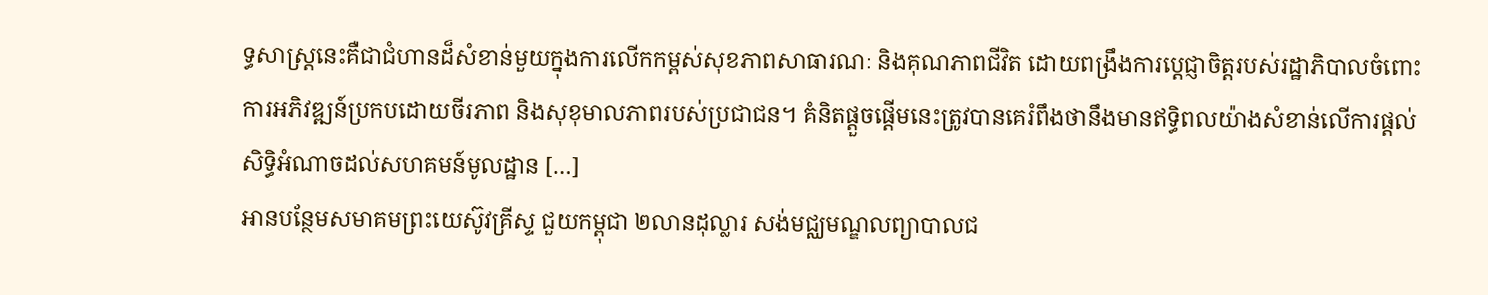ទ្ធសាស្រ្តនេះគឺជាជំហានដ៏សំខាន់មួយក្នុងការលើកកម្ពស់សុខភាពសាធារណៈ និងគុណភាពជីវិត ដោយពង្រឹងការប្តេជ្ញាចិត្តរបស់រដ្ឋាភិបាលចំពោះការអភិវឌ្ឍន៍ប្រកបដោយចីរភាព និងសុខុមាលភាពរបស់ប្រជាជន។ គំនិតផ្តួចផ្តើមនេះត្រូវបានគេរំពឹងថានឹងមានឥទ្ធិពលយ៉ាងសំខាន់លើការផ្តល់សិទ្ធិអំណាចដល់សហគមន៍មូលដ្ឋាន […]
អានបន្ថែមសមាគមព្រះយេស៊ូវគ្រីស្ទ ជួយកម្ពុជា ២លានដុល្លារ សង់មជ្ឈមណ្ឌលព្យាបាលជ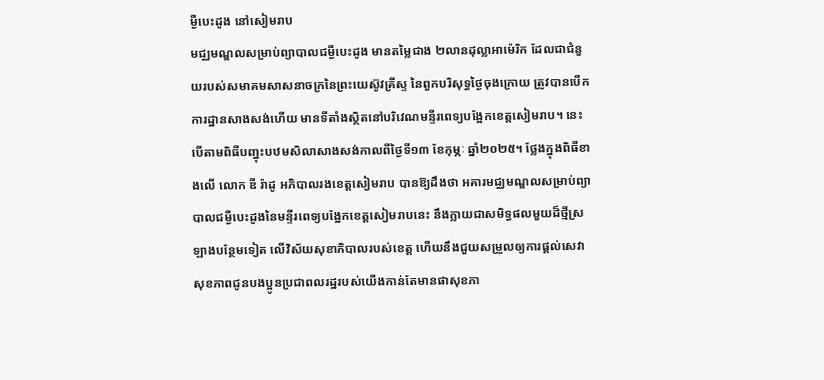ម្ងឺបេះដូង នៅសៀមរាប
មជ្ឈមណ្ឌលសម្រាប់ព្យាបាលជម្ងឺបេះដូង មានតម្លៃជាង ២លានដុល្លាអាម៉េរិក ដែលជាជំនួយរបស់សមាគមសាសនាចក្រនៃព្រះយេស៊ូវគ្រីស្ទ នៃពួកបរិសុទ្ធថ្ងៃចុងក្រោយ ត្រូវបានបើកការដ្ឋានសាងសង់ហើយ មានទីតាំងស្ថិតនៅបរិវេណមន្ទីរពេទ្យបង្អែកខេត្តសៀមរាប។ នេះបើតាមពិធីបញ្ឋុះបឋមសិលាសាងសង់កាលពីថ្ងៃទី១៣ ខែកុម្ភៈ ឆ្នាំ២០២៥។ ថ្លែងក្នុងពិធីខាងលើ លោក ឌី រ៉ាដូ អភិបាលរងខេត្តសៀមរាប បានឱ្យដឹងថា អគារមជ្ឈមណ្ឌលសម្រាប់ព្យាបាលជម្ងឺបេះដូងនៃមន្ទីរពេទ្យបង្អែកខេត្តសៀមរាបនេះ នឹងក្លាយជាសមិទ្ធផលមួយដ៏ថ្មីស្រឡាងបន្ថែមទៀត លើវិស័យសុខាភិបាលរបស់ខេត្ត ហើយនឹងជួយសម្រួលឲ្យការផ្តល់សេវាសុខភាពជូនបងប្អូនប្រជាពលរដ្ឋរបស់យើងកាន់តែមានផាសុខភា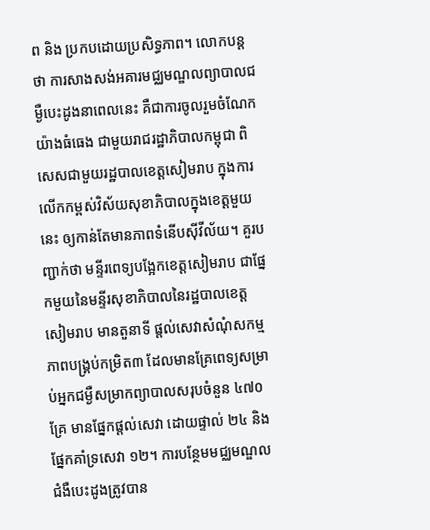ព និង ប្រកបដោយប្រសិទ្ធភាព។ លោកបន្តថា ការសាងសង់អគារមជ្ឈមណ្ឌលព្យាបាលជម្ងឺបេះដូងនាពេលនេះ គឺជាការចូលរួមចំណែកយ៉ាងធំធេង ជាមួយរាជរដ្ឋាភិបាលកម្ពុជា ពិសេសជាមួយរដ្ឋបាលខេត្តសៀមរាប ក្នុងការលើកកម្ពស់វិស័យសុខាភិបាលក្នុងខេត្តមួយនេះ ឲ្យកាន់តែមានភាពទំនើបស៊ីវីល័យ។ គួរបញ្ជាក់ថា មន្ទីរពេទ្យបង្អែកខេត្តសៀមរាប ជាផ្នែកមួយនៃមន្ទីរសុខាភិបាលនៃរដ្ឋបាលខេត្តសៀមរាប មានតួនាទី ផ្តល់សេវាសំណុំសកម្មភាពបង្គ្រប់កម្រិត៣ ដែលមានគ្រែពេទ្យសម្រាប់អ្នកជម្ងឺសម្រាកព្យាបាលសរុបចំនួន ៤៧០គ្រែ មានផ្នែកផ្តល់សេវា ដោយផ្ទាល់ ២៤ និងផ្នែកគាំទ្រសេវា ១២។ ការបន្ថែមមជ្ឈមណ្ឌលជំងឺបេះដូងត្រូវបាន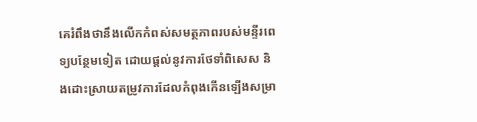គេរំពឹងថានឹងលើកកំពស់សមត្ថភាពរបស់មន្ទីរពេទ្យបន្ថែមទៀត ដោយផ្តល់នូវការថែទាំពិសេស និងដោះស្រាយតម្រូវការដែលកំពុងកើនឡើងសម្រា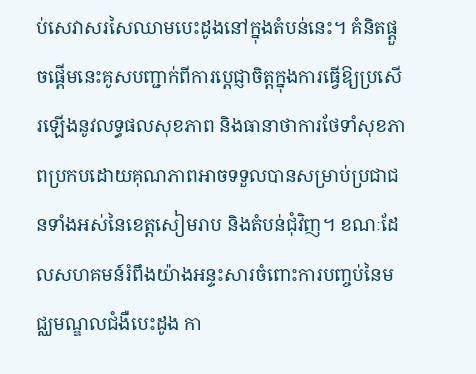ប់សេវាសរសៃឈាមបេះដូងនៅក្នុងតំបន់នេះ។ គំនិតផ្តួចផ្តើមនេះគូសបញ្ជាក់ពីការប្តេជ្ញាចិត្តក្នុងការធ្វើឱ្យប្រសើរឡើងនូវលទ្ធផលសុខភាព និងធានាថាការថែទាំសុខភាពប្រកបដោយគុណភាពអាចទទួលបានសម្រាប់ប្រជាជនទាំងអស់នៃខេត្តសៀមរាប និងតំបន់ជុំវិញ។ ខណៈដែលសហគមន៍រំពឹងយ៉ាងអន្ទះសារចំពោះការបញ្ចប់នៃមជ្ឈមណ្ឌលជំងឺបេះដូង កា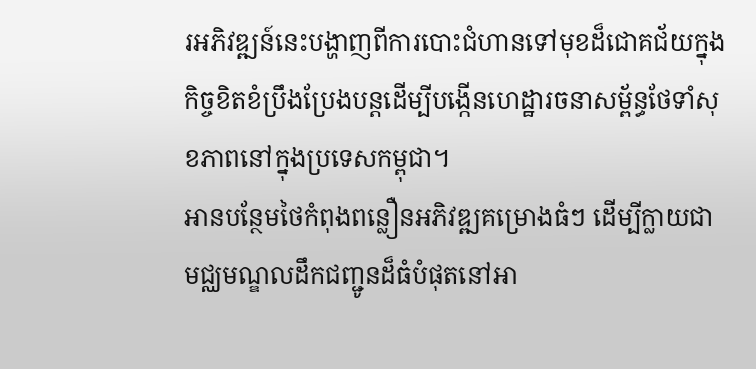រអភិវឌ្ឍន៍នេះបង្ហាញពីការបោះជំហានទៅមុខដ៏ជោគជ័យក្នុងកិច្ចខិតខំប្រឹងប្រែងបន្តដើម្បីបង្កើនហេដ្ឋារចនាសម្ព័ន្ធថែទាំសុខភាពនៅក្នុងប្រទេសកម្ពុជា។
អានបន្ថែមថៃកំពុងពន្លឿនអភិវឌ្ឍគម្រោងធំៗ ដើម្បីក្លាយជាមជ្ឈមណ្ឌលដឹកជញ្ជូនដ៏ធំបំផុតនៅអា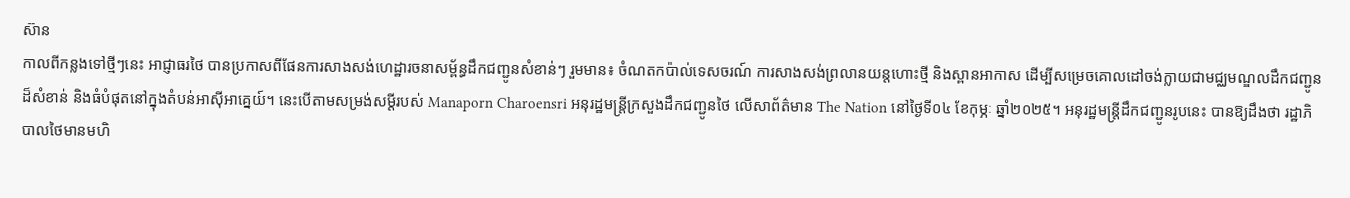ស៊ាន
កាលពីកន្លងទៅថ្មីៗនេះ អាជ្ញាធរថៃ បានប្រកាសពីផែនការសាងសង់ហេដ្ឋារចនាសម្ព័ន្ធដឹកជញ្ជូនសំខាន់ៗ រួមមាន៖ ចំណតកប៉ាល់ទេសចរណ៍ ការសាងសង់ព្រលានយន្តហោះថ្មី និងស្ពានអាកាស ដើម្បីសម្រេចគោលដៅចង់ក្លាយជាមជ្ឈមណ្ឌលដឹកជញ្ជូនដ៏សំខាន់ និងធំបំផុតនៅក្នុងតំបន់អាស៊ីអាគ្នេយ៍។ នេះបើតាមសម្រង់សម្តីរបស់ Manaporn Charoensri អនុរដ្ឋមន្ត្រីក្រសួងដឹកជញ្ជូនថៃ លើសាព័ត៌មាន The Nation នៅថ្ងៃទី០៤ ខែកុម្ភៈ ឆ្នាំ២០២៥។ អនុរដ្ឋមន្ត្រីដឹកជញ្ជូនរូបនេះ បានឱ្យដឹងថា រដ្ឋាភិបាលថៃមានមហិ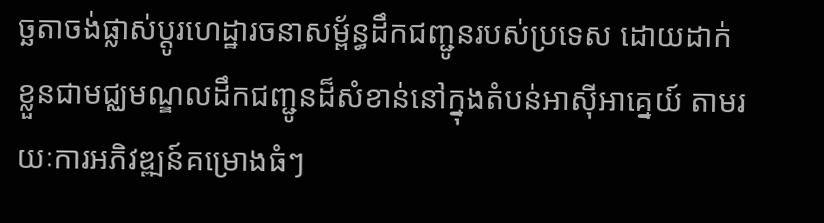ច្ឆតាចង់ផ្លាស់ប្តូរហេដ្ឋារចនាសម្ព័ន្ធដឹកជញ្ជូនរបស់ប្រទេស ដោយដាក់ខ្លួនជាមជ្ឈមណ្ឌលដឹកជញ្ជូនដ៏សំខាន់នៅក្នុងតំបន់អាស៊ីអាគ្នេយ៍ តាមរយៈការអភិវឌ្ឍន៍គម្រោងធំៗ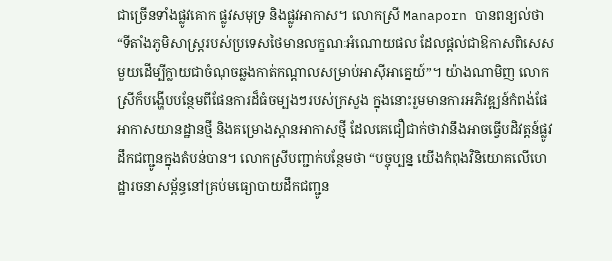ជាច្រើនទាំងផ្លូវគោក ផ្លូវសមុទ្រ និងផ្លូវអាកាស។ លោកស្រី Manaporn បានពន្យល់ថា “ទីតាំងភូមិសាស្រ្តរបស់ប្រទេសថៃមានលក្ខណៈអំណោយផល ដែលផ្តល់ជាឱកាសពិសេសមួយដើម្បីក្លាយជាចំណុចឆ្លងកាត់កណ្តាលសម្រាប់អាស៊ីអាគ្នេយ៍”។ យ៉ាងណាមិញ លោកស្រីក៏បង្ហើបបន្ថែមពីផែនការដ៏ធំចម្បងៗរបស់ក្រសួង ក្នុងនោះរួមមានការអភិវឌ្ឍន៍កំពង់ផែ អាកាសយានដ្ឋានថ្មី និងគម្រោងស្ពានអាកាសថ្មី ដែលគេជឿជាក់ថាវានឹងអាចធ្វើបដិវត្តន៍ផ្លូវដឹកជញ្ជូនក្នុងតំបន់បាន។ លោកស្រីបញ្ជាក់បន្ថែមថា “បច្ចុប្បន្ន យើងកំពុងវិនិយោគលើហេដ្ឋារចនាសម្ព័ន្ធនៅគ្រប់មធ្យោបាយដឹកជញ្ជូន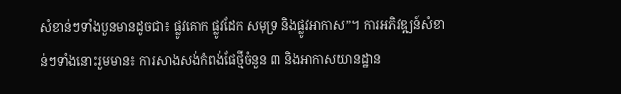សំខាន់ៗទាំងបួនមានដូចជា៖ ផ្លូវគោក ផ្លូវដែក សមុទ្រ និងផ្លូវអាកាស”។ ការអភិវឌ្ឍន៍សំខាន់ៗទាំងនោះរួមមាន៖ ការសាងសង់កំពង់ផែថ្មីចំនួន ៣ និងអាកាសយានដ្ឋាន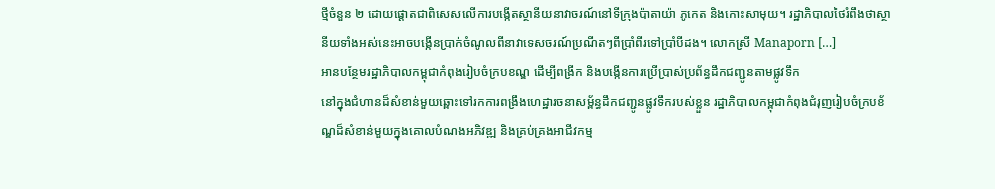ថ្មីចំនួន ២ ដោយផ្តោតជាពិសេសលើការបង្កើតស្ថានីយនាវាចរណ៍នៅទីក្រុងប៉ាតាយ៉ា ភូកេត និងកោះសាមុយ។ រដ្ឋាភិបាលថៃរំពឹងថាស្ថានីយទាំងអស់នេះអាចបង្កើនប្រាក់ចំណូលពីនាវាទេសចរណ៍ប្រណីតៗពីប្រាំពីរទៅប្រាំបីដង។ លោកស្រី Manaporn […]
អានបន្ថែមរដ្ឋាភិបាលកម្ពុជាកំពុងរៀបចំក្របខណ្ឌ ដើម្បីពង្រីក និងបង្កើនការប្រើប្រាស់ប្រព័ន្ធដឹកជញ្ជូនតាមផ្លូវទឹក
នៅក្នុងជំហានដ៏សំខាន់មួយឆ្ពោះទៅរកការពង្រឹងហេដ្ឋារចនាសម្ព័ន្ធដឹកជញ្ជូនផ្លូវទឹករបស់ខ្លួន រដ្ឋាភិបាលកម្ពុជាកំពុងជំរុញរៀបចំក្របខ័ណ្ឌដ៏សំខាន់មួយក្នុងគោលបំណងអភិវឌ្ឍ និងគ្រប់គ្រងអាជីវកម្ម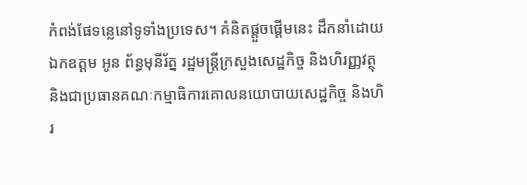កំពង់ផែទន្លេនៅទូទាំងប្រទេស។ គំនិតផ្តួចផ្តើមនេះ ដឹកនាំដោយ ឯកឧត្តម អូន ព័ន្ធមុនីរ័ត្ន រដ្ឋមន្ត្រីក្រសួងសេដ្ឋកិច្ច និងហិរញ្ញវត្ថុ និងជាប្រធានគណៈកម្មាធិការគោលនយោបាយសេដ្ឋកិច្ច និងហិរ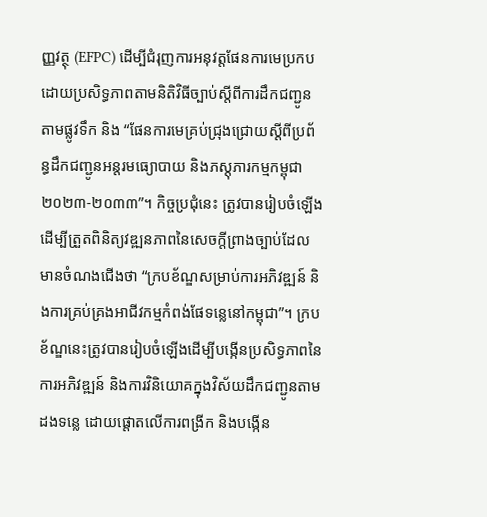ញ្ញវត្ថុ (EFPC) ដើម្បីជំរុញការអនុវត្តផែនការមេប្រកបដោយប្រសិទ្ធភាពតាមនិតិវិធីច្បាប់ស្តីពីការដឹកជញ្ជូនតាមផ្លូវទឹក និង “ផែនការមេគ្រប់ជ្រុងជ្រោយស្ដីពីប្រព័ន្ធដឹកជញ្ជូនអន្តរមធ្យោបាយ និងភស្ដុភារកម្មកម្ពុជា ២០២៣-២០៣៣”។ កិច្ចប្រជុំនេះ ត្រូវបានរៀបចំឡើងដើម្បីត្រួតពិនិត្យវឌ្ឍនភាពនៃសេចក្តីព្រាងច្បាប់ដែលមានចំណងជើងថា “ក្របខ័ណ្ឌសម្រាប់ការអភិវឌ្ឍន៍ និងការគ្រប់គ្រងអាជីវកម្មកំពង់ផែទន្លេនៅកម្ពុជា”។ ក្របខ័ណ្ឌនេះត្រូវបានរៀបចំឡើងដើម្បីបង្កើនប្រសិទ្ធភាពនៃការអភិវឌ្ឍន៍ និងការវិនិយោគក្នុងវិស័យដឹកជញ្ជូនតាមដងទន្លេ ដោយផ្តោតលើការពង្រីក និងបង្កើន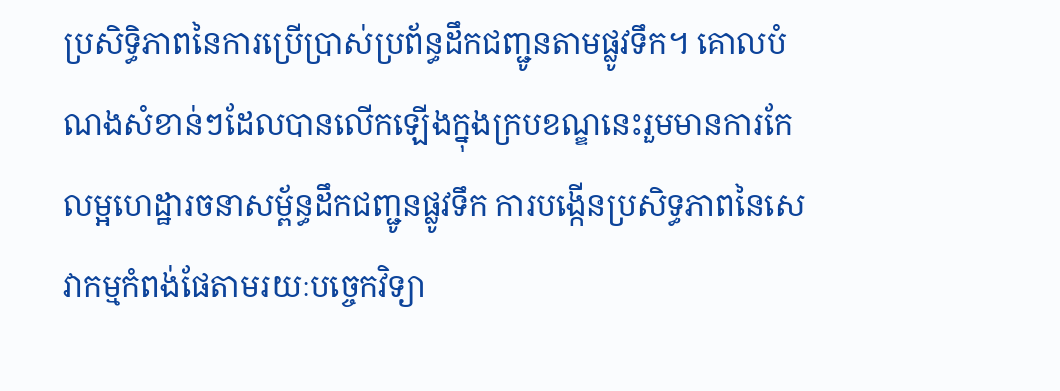ប្រសិទ្ធិភាពនៃការប្រើប្រាស់ប្រព័ន្ធដឹកជញ្ជូនតាមផ្លូវទឹក។ គោលបំណងសំខាន់ៗដែលបានលើកឡើងក្នុងក្របខណ្ឌនេះរួមមានការកែលម្អហេដ្ឋារចនាសម្ព័ន្ធដឹកជញ្ជូនផ្លូវទឹក ការបង្កើនប្រសិទ្ធភាពនៃសេវាកម្មកំពង់ផែតាមរយៈបច្ចេកវិទ្យា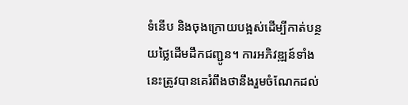ទំនើប និងចុងក្រោយបង្អស់ដើម្បីកាត់បន្ថយថ្លៃដើមដឹកជញ្ជូន។ ការអភិវឌ្ឍន៍ទាំងនេះត្រូវបានគេរំពឹងថានឹងរួមចំណែកដល់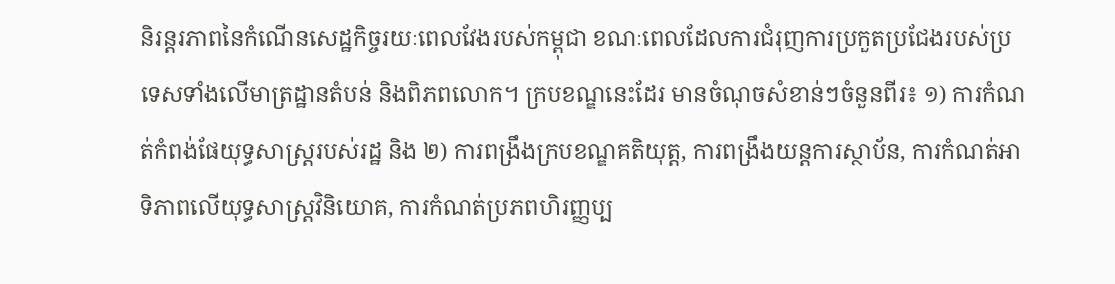និរន្តរភាពនៃកំណើនសេដ្ឋកិច្ចរយៈពេលវែងរបស់កម្ពុជា ខណៈពេលដែលការជំរុញការប្រកួតប្រជែងរបស់ប្រទេសទាំងលើមាត្រដ្ឋានតំបន់ និងពិភពលោក។ ក្របខណ្ឌនេះដែរ មានចំណុចសំខាន់ៗចំនួនពីរ៖ ១) ការកំណត់កំពង់ផែយុទ្ធសាស្ត្ររបស់រដ្ឋ និង ២) ការពង្រឹងក្របខណ្ឌគតិយុត្ត, ការពង្រឹងយន្តការស្ថាប័ន, ការកំណត់អាទិភាពលើយុទ្ធសាស្រ្តវិនិយោគ, ការកំណត់ប្រភពហិរញ្ញប្ប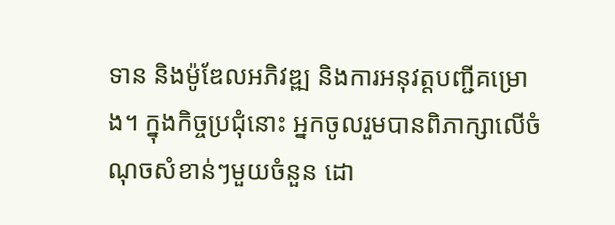ទាន និងម៉ូឌែលអភិវឌ្ឍ និងការអនុវត្តបញ្ជីគម្រោង។ ក្នុងកិច្ចប្រជុំនោះ អ្នកចូលរួមបានពិភាក្សាលើចំណុចសំខាន់ៗមួយចំនួន ដោ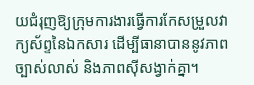យជំរុញឱ្យក្រុមការងារធ្វើការកែសម្រួលវាក្យស័ព្ទនៃឯកសារ ដើម្បីធានាបាននូវភាពច្បាស់លាស់ និងភាពស៊ីសង្វាក់គ្នា។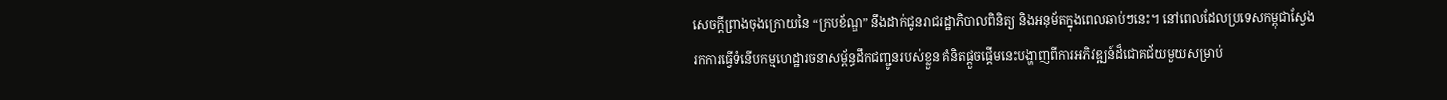សេចក្តីព្រាងចុងក្រោយនៃ “ក្របខ័ណ្ឌ” នឹងដាក់ជូនរាជរដ្ឋាភិបាលពិនិត្យ និងអនុម័តក្នុងពេលឆាប់ៗនេះ។ នៅពេលដែលប្រទេសកម្ពុជាស្វែងរកការធ្វើទំនើបកម្មហេដ្ឋារចនាសម្ព័ន្ធដឹកជញ្ជូនរបស់ខ្លួន គំនិតផ្តួចផ្តើមនេះបង្ហាញពីការអភិវឌ្ឍន៍ដ៏ជោគជ័យមួយសម្រាប់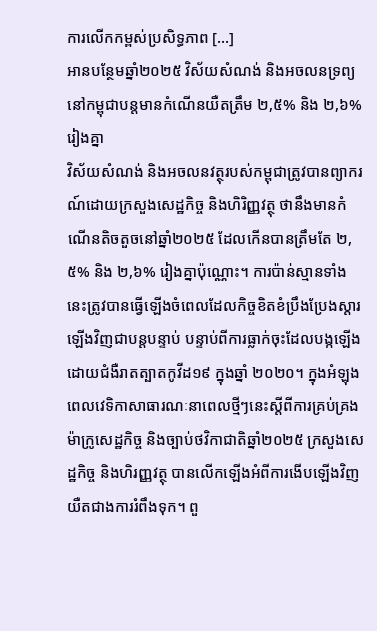ការលើកកម្ពស់ប្រសិទ្ធភាព […]
អានបន្ថែមឆ្នាំ២០២៥ វិស័យសំណង់ និងអចលនទ្រព្យនៅកម្ពុជាបន្តមានកំណើនយឺតត្រឹម ២,៥% និង ២,៦% រៀងគ្នា
វិស័យសំណង់ និងអចលនវត្ថុរបស់កម្ពុជាត្រូវបានព្យាករណ៍ដោយក្រសួងសេដ្ឋកិច្ច និងហិរិញ្ញវត្ថុ ថានឹងមានកំណើនតិចតួចនៅឆ្នាំ២០២៥ ដែលកើនបានត្រឹមតែ ២,៥% និង ២,៦% រៀងគ្នាប៉ុណ្ណោះ។ ការប៉ាន់ស្មានទាំងនេះត្រូវបានធ្វើឡើងចំពេលដែលកិច្ចខិតខំប្រឹងប្រែងស្តារឡើងវិញជាបន្តបន្ទាប់ បន្ទាប់ពីការធ្លាក់ចុះដែលបង្កឡើងដោយជំងឺរាតត្បាតកូវីដ១៩ ក្នុងឆ្នាំ ២០២០។ ក្នុងអំឡុងពេលវេទិកាសាធារណៈនាពេលថ្មីៗនេះស្តីពីការគ្រប់គ្រងម៉ាក្រូសេដ្ឋកិច្ច និងច្បាប់ថវិកាជាតិឆ្នាំ២០២៥ ក្រសួងសេដ្ឋកិច្ច និងហិរញ្ញវត្ថុ បានលើកឡើងអំពីការងើបឡើងវិញយឺតជាងការរំពឹងទុក។ ពួ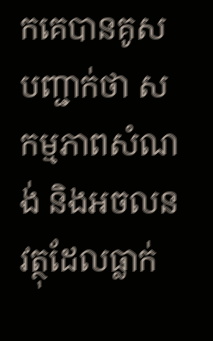កគេបានគូសបញ្ជាក់ថា សកម្មភាពសំណង់ និងអចលនវត្ថុដែលធ្លាក់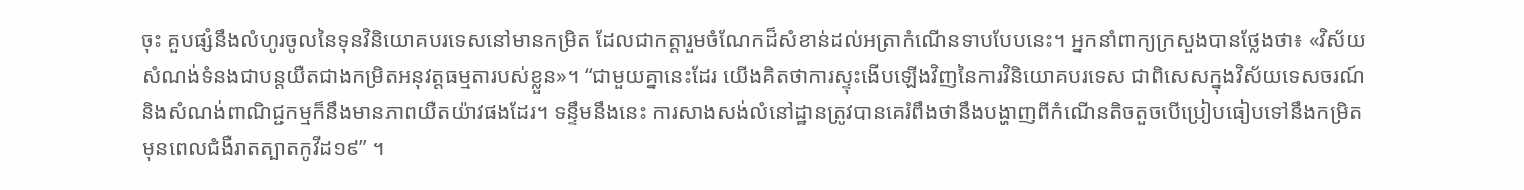ចុះ គួបផ្សំនឹងលំហូរចូលនៃទុនវិនិយោគបរទេសនៅមានកម្រិត ដែលជាកត្តារួមចំណែកដ៏សំខាន់ដល់អត្រាកំណើនទាបបែបនេះ។ អ្នកនាំពាក្យក្រសួងបានថ្លែងថា៖ «វិស័យសំណង់ទំនងជាបន្តយឺតជាងកម្រិតអនុវត្តធម្មតារបស់ខ្លួន»។ “ជាមួយគ្នានេះដែរ យើងគិតថាការស្ទុះងើបឡើងវិញនៃការវិនិយោគបរទេស ជាពិសេសក្នុងវិស័យទេសចរណ៍ និងសំណង់ពាណិជ្ជកម្មក៏នឹងមានភាពយឺតយ៉ាវផងដែរ។ ទន្ទឹមនឹងនេះ ការសាងសង់លំនៅដ្ឋានត្រូវបានគេរំពឹងថានឹងបង្ហាញពីកំណើនតិចតួចបើប្រៀបធៀបទៅនឹងកម្រិតមុនពេលជំងឺរាតត្បាតកូវីដ១៩” ។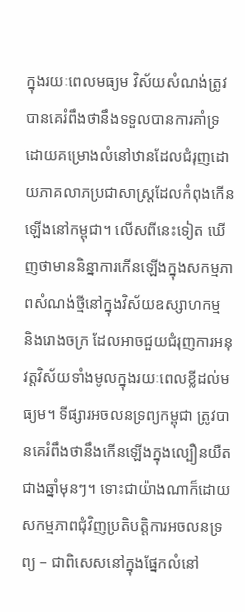ក្នុងរយៈពេលមធ្យម វិស័យសំណង់ត្រូវបានគេរំពឹងថានឹងទទួលបានការគាំទ្រដោយគម្រោងលំនៅឋានដែលជំរុញដោយភាគលាភប្រជាសាស្ត្រដែលកំពុងកើនឡើងនៅកម្ពុជា។ លើសពីនេះទៀត ឃើញថាមាននិន្នាការកើនឡើងក្នុងសកម្មភាពសំណង់ថ្មីនៅក្នុងវិស័យឧស្សាហកម្ម និងរោងចក្រ ដែលអាចជួយជំរុញការអនុវត្តវិស័យទាំងមូលក្នុងរយៈពេលខ្លីដល់មធ្យម។ ទីផ្សារអចលនទ្រព្យកម្ពុជា ត្រូវបានគេរំពឹងថានឹងកើនឡើងក្នុងល្បឿនយឺតជាងឆ្នាំមុនៗ។ ទោះជាយ៉ាងណាក៏ដោយ សកម្មភាពជុំវិញប្រតិបត្តិការអចលនទ្រព្យ – ជាពិសេសនៅក្នុងផ្នែកលំនៅ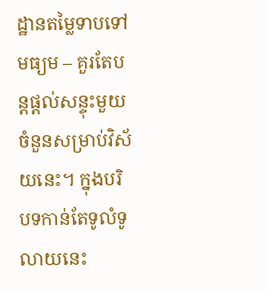ដ្ឋានតម្លៃទាបទៅមធ្យម – គួរតែបន្តផ្តល់សន្ទុះមួយចំនួនសម្រាប់វិស័យនេះ។ ក្នុងបរិបទកាន់តែទូលំទូលាយនេះ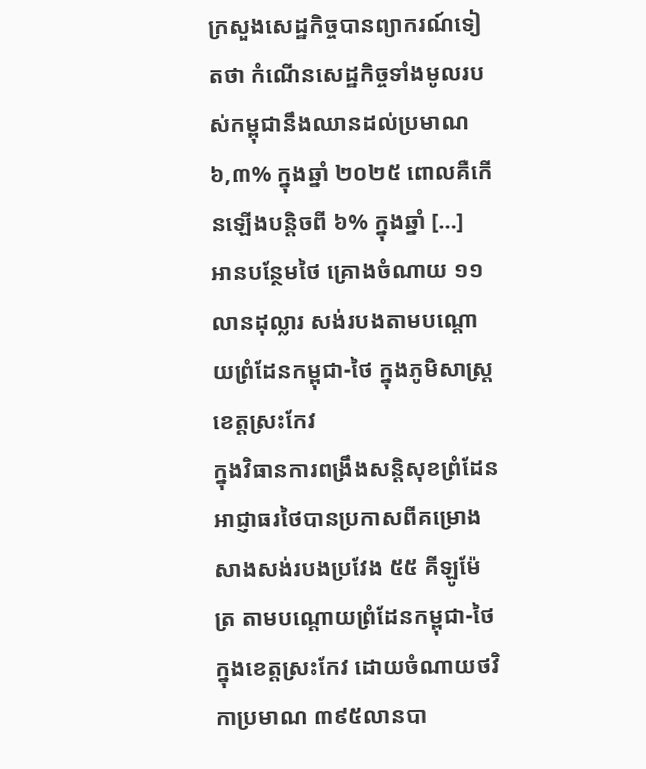ក្រសួងសេដ្ឋកិច្ចបានព្យាករណ៍ទៀតថា កំណើនសេដ្ឋកិច្ចទាំងមូលរបស់កម្ពុជានឹងឈានដល់ប្រមាណ ៦,៣% ក្នុងឆ្នាំ ២០២៥ ពោលគឺកើនឡើងបន្តិចពី ៦% ក្នុងឆ្នាំ […]
អានបន្ថែមថៃ គ្រោងចំណាយ ១១លានដុល្លារ សង់របងតាមបណ្តោយព្រំដែនកម្ពុជា-ថៃ ក្នុងភូមិសាស្ត្រខេត្តស្រះកែវ
ក្នុងវិធានការពង្រឹងសន្តិសុខព្រំដែន អាជ្ញាធរថៃបានប្រកាសពីគម្រោងសាងសង់របងប្រវែង ៥៥ គីឡូម៉ែត្រ តាមបណ្តោយព្រំដែនកម្ពុជា-ថៃ ក្នុងខេត្តស្រះកែវ ដោយចំណាយថវិកាប្រមាណ ៣៩៥លានបា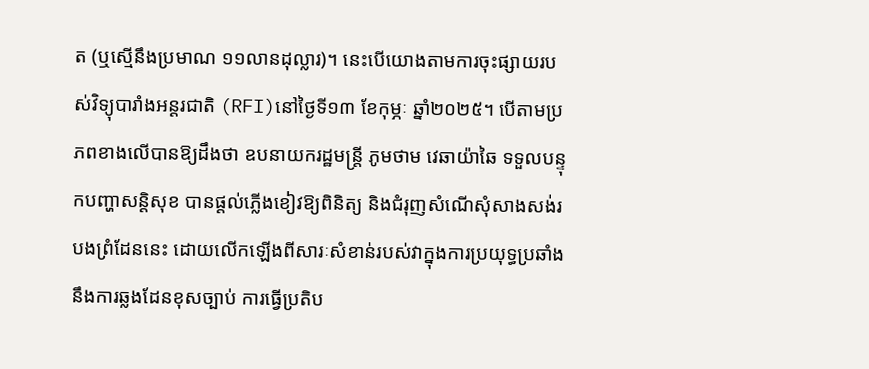ត (ឬស្មើនឹងប្រមាណ ១១លានដុល្លារ)។ នេះបើយោងតាមការចុះផ្សាយរបស់វិទ្យុបារាំងអន្តរជាតិ (RFI)នៅថ្ងៃទី១៣ ខែកុម្ភៈ ឆ្នាំ២០២៥។ បើតាមប្រភពខាងលើបានឱ្យដឹងថា ឧបនាយករដ្ឋមន្ត្រី ភូមថាម វេឆាយ៉ាឆៃ ទទួលបន្ទុកបញ្ហាសន្តិសុខ បានផ្តល់ភ្លើងខៀវឱ្យពិនិត្យ និងជំរុញសំណើសុំសាងសង់របងព្រំដែននេះ ដោយលើកឡើងពីសារៈសំខាន់របស់វាក្នុងការប្រយុទ្ធប្រឆាំងនឹងការឆ្លងដែនខុសច្បាប់ ការធ្វើប្រតិប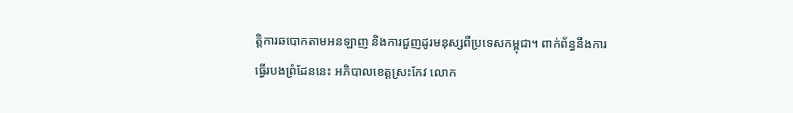ត្តិការឆបោកតាមអនឡាញ និងការជួញដូរមនុស្សពីប្រទេសកម្ពុជា។ ពាក់ព័ន្ធនឹងការធ្វើរបងព្រំដែននេះ អភិបាលខេត្តស្រះកែវ លោក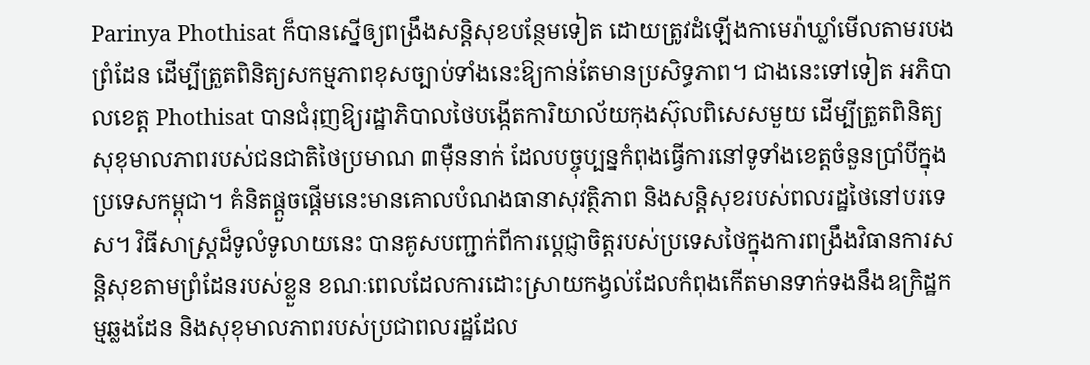Parinya Phothisat ក៏បានស្នើឲ្យពង្រឹងសន្តិសុខបន្ថែមទៀត ដោយត្រូវដំឡើងកាមេរ៉ាឃ្លាំមើលតាមរបងព្រំដែន ដើម្បីត្រួតពិនិត្យសកម្មភាពខុសច្បាប់ទាំងនេះឱ្យកាន់តែមានប្រសិទ្ធភាព។ ជាងនេះទៅទៀត អភិបាលខេត្ត Phothisat បានជំរុញឱ្យរដ្ឋាភិបាលថៃបង្កើតការិយាល័យកុងស៊ុលពិសេសមួយ ដើម្បីត្រួតពិនិត្យសុខុមាលភាពរបស់ជនជាតិថៃប្រមាណ ៣ម៉ឺននាក់ ដែលបច្ចុប្បន្នកំពុងធ្វើការនៅទូទាំងខេត្តចំនួនប្រាំបីក្នុងប្រទេសកម្ពុជា។ គំនិតផ្តួចផ្តើមនេះមានគោលបំណងធានាសុវត្ថិភាព និងសន្តិសុខរបស់ពលរដ្ឋថៃនៅបរទេស។ វិធីសាស្រ្តដ៏ទូលំទូលាយនេះ បានគូសបញ្ជាក់ពីការប្តេជ្ញាចិត្តរបស់ប្រទេសថៃក្នុងការពង្រឹងវិធានការសន្តិសុខតាមព្រំដែនរបស់ខ្លួន ខណៈពេលដែលការដោះស្រាយកង្វល់ដែលកំពុងកើតមានទាក់ទងនឹងឧក្រិដ្ឋកម្មឆ្លងដែន និងសុខុមាលភាពរបស់ប្រជាពលរដ្ឋដែល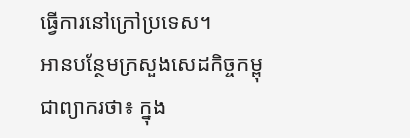ធ្វើការនៅក្រៅប្រទេស។
អានបន្ថែមក្រសួងសេដកិច្ចកម្ពុជាព្យាករថា៖ ក្នុង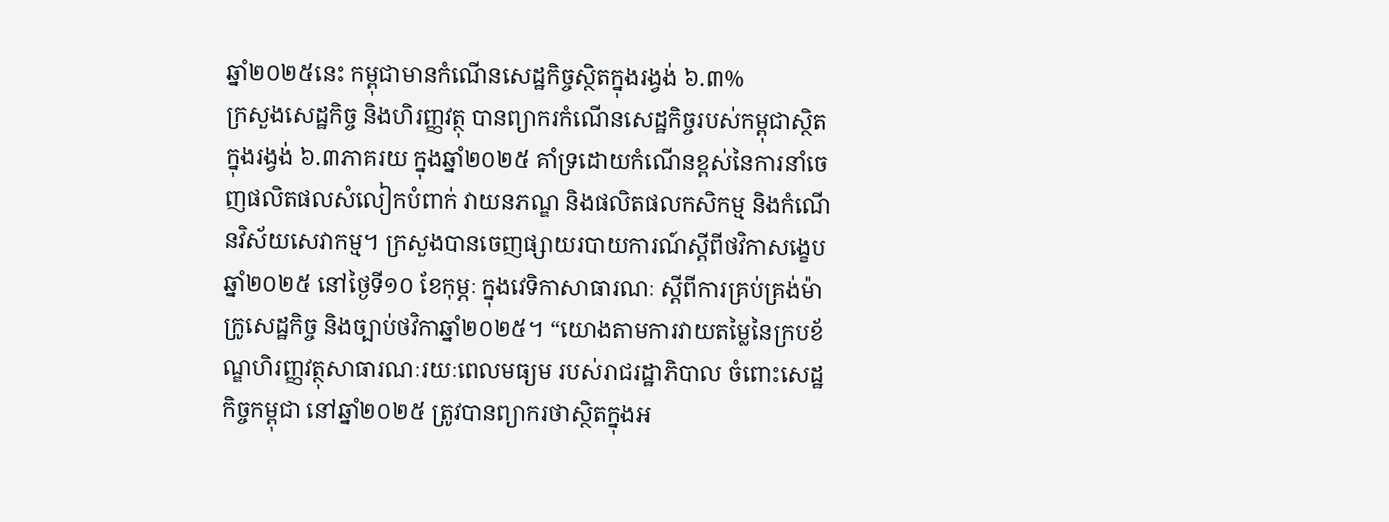ឆ្នាំ២០២៥នេះ កម្ពុជាមានកំណើនសេដ្ឋកិច្ចស្ថិតក្នុងរង្វង់ ៦.៣%
ក្រសួងសេដ្ឋកិច្ច និងហិរញ្ញវត្ថុ បានព្យាករកំណើនសេដ្ឋកិច្ចរបស់កម្ពុជាស្ថិតក្នុងរង្វង់ ៦.៣ភាគរយ ក្នុងឆ្នាំ២០២៥ គាំទ្រដោយកំណើនខ្ពស់នៃការនាំចេញផលិតផលសំលៀកបំពាក់ វាយនភណ្ឌ និងផលិតផលកសិកម្ម និងកំណើនវិស័យសេវាកម្ម។ ក្រសួងបានចេញផ្សាយរបាយការណ៍ស្តីពីថវិកាសង្ខេបឆ្នាំ២០២៥ នៅថ្ងៃទី១០ ខែកុម្ភៈ ក្នុងវេទិកាសាធារណៈ ស្តីពីការគ្រប់គ្រង់ម៉ាក្រូសេដ្ឋកិច្ច និងច្បាប់ថវិកាឆ្នាំ២០២៥។ “យោងតាមការវាយតម្លៃនៃក្របខ័ណ្ឌហិរញ្ញវត្ថុសាធារណៈរយៈពេលមធ្យម របស់រាជរដ្ឋាភិបាល ចំពោះសេដ្ឋកិច្ចកម្ពុជា នៅឆ្នាំ២០២៥ ត្រូវបានព្យាករថាស្ថិតក្នុងអ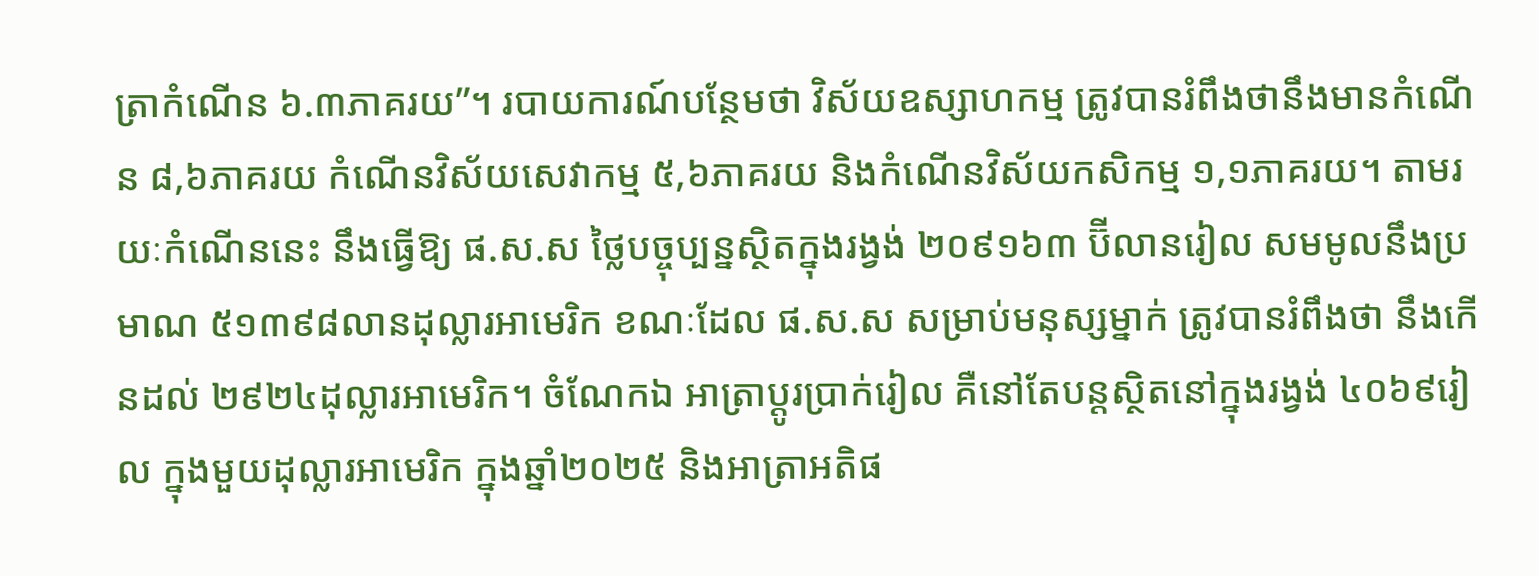ត្រាកំណើន ៦.៣ភាគរយ”។ របាយការណ៍បន្ថែមថា វិស័យឧស្សាហកម្ម ត្រូវបានរំពឹងថានឹងមានកំណើន ៨,៦ភាគរយ កំណើនវិស័យសេវាកម្ម ៥,៦ភាគរយ និងកំណើនវិស័យកសិកម្ម ១,១ភាគរយ។ តាមរយៈកំណើននេះ នឹងធ្វើឱ្យ ផ.ស.ស ថ្លៃបច្ចុប្បន្នស្ថិតក្នុងរង្វង់ ២០៩១៦៣ ប៊ីលានរៀល សមមូលនឹងប្រមាណ ៥១៣៩៨លានដុល្លារអាមេរិក ខណៈដែល ផ.ស.ស សម្រាប់មនុស្សម្នាក់ ត្រូវបានរំពឹងថា នឹងកើនដល់ ២៩២៤ដុល្លារអាមេរិក។ ចំណែកឯ អាត្រាប្តូរប្រាក់រៀល គឺនៅតែបន្តស្ថិតនៅក្នុងរង្វង់ ៤០៦៩រៀល ក្នុងមួយដុល្លារអាមេរិក ក្នុងឆ្នាំ២០២៥ និងអាត្រាអតិផ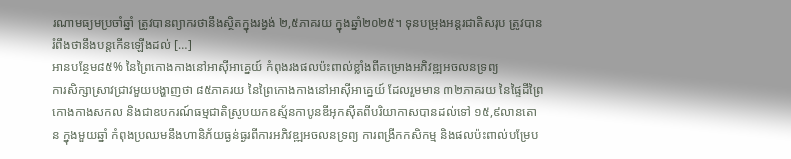រណាមធ្យមប្រចាំឆ្នាំ ត្រូវបានព្យាករថានឹងស្ថិតក្នុងរង្វង់ ២,៥ភាគរយ ក្នុងឆ្នាំ២០២៥។ ទុនបម្រុងអន្តរជាតិសរុប ត្រូវបានរំពឹងថានឹងបន្តកើនឡើងដល់ […]
អានបន្ថែម៨៥% នៃព្រៃកោងកាងនៅអាស៊ីអាគ្នេយ៍ កំពុងរងផលប៉ះពាល់ខ្លាំងពីគម្រោងអភិវឌ្ឍអចលនទ្រព្យ
ការសិក្សាស្រាវជ្រាវមួយបង្ហាញថា ៨៥ភាគរយ នៃព្រៃកោងកាងនៅអាស៊ីអាគ្នេយ៍ ដែលរួមមាន ៣២ភាគរយ នៃផ្ទៃដីព្រៃកោងកាងសកល និងជាឧបករណ៍ធម្មជាតិស្រូបយកឧស្ម័នកាបូនឌីអុកស៊ីតពីបរិយាកាសបានដល់ទៅ ១៥,៩លានតោន ក្នុងមួយឆ្នាំ កំពុងប្រឈមនឹងហានិភ័យធ្ងន់ធ្ងរពីការអភិវឌ្ឍអចលនទ្រព្យ ការពង្រីកកសិកម្ម និងផលប៉ះពាល់បម្រែប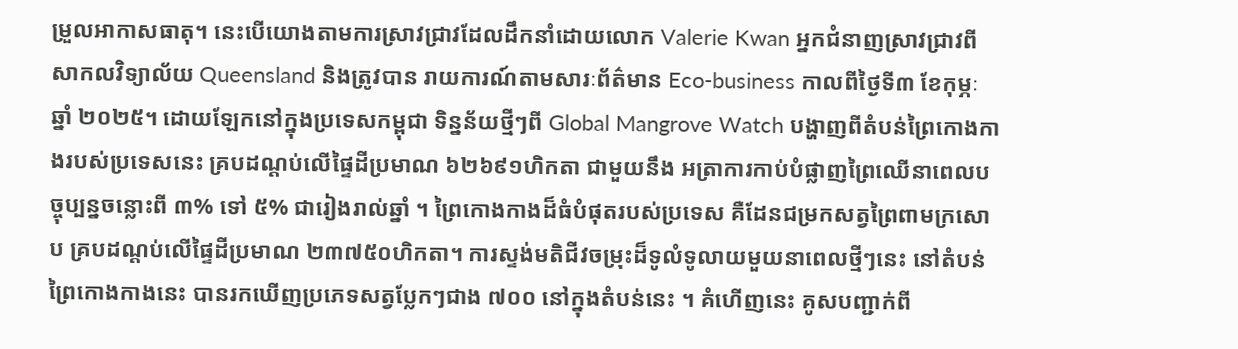ម្រួលអាកាសធាតុ។ នេះបើយោងតាមការស្រាវជ្រាវដែលដឹកនាំដោយលោក Valerie Kwan អ្នកជំនាញស្រាវជ្រាវពីសាកលវិទ្យាល័យ Queensland និងត្រូវបាន រាយការណ៍តាមសារៈព័ត៌មាន Eco-business កាលពីថ្ងៃទី៣ ខែកុម្ភៈ ឆ្នាំ ២០២៥។ ដោយឡែកនៅក្នុងប្រទេសកម្ពុជា ទិន្នន័យថ្មីៗពី Global Mangrove Watch បង្ហាញពីតំបន់ព្រៃកោងកាងរបស់ប្រទេសនេះ គ្របដណ្តប់លើផ្ទៃដីប្រមាណ ៦២៦៩១ហិកតា ជាមួយនឹង អត្រាការកាប់បំផ្លាញព្រៃឈើនាពេលបច្ចុប្បន្នចន្លោះពី ៣% ទៅ ៥% ជារៀងរាល់ឆ្នាំ ។ ព្រៃកោងកាងដ៏ធំបំផុតរបស់ប្រទេស គឺដែនជម្រកសត្វព្រៃពាមក្រសោប គ្របដណ្តប់លើផ្ទៃដីប្រមាណ ២៣៧៥០ហិកតា។ ការស្ទង់មតិជីវចម្រុះដ៏ទូលំទូលាយមួយនាពេលថ្មីៗនេះ នៅតំបន់ព្រៃកោងកាងនេះ បានរកឃើញប្រភេទសត្វប្លែកៗជាង ៧០០ នៅក្នុងតំបន់នេះ ។ គំហើញនេះ គូសបញ្ជាក់ពី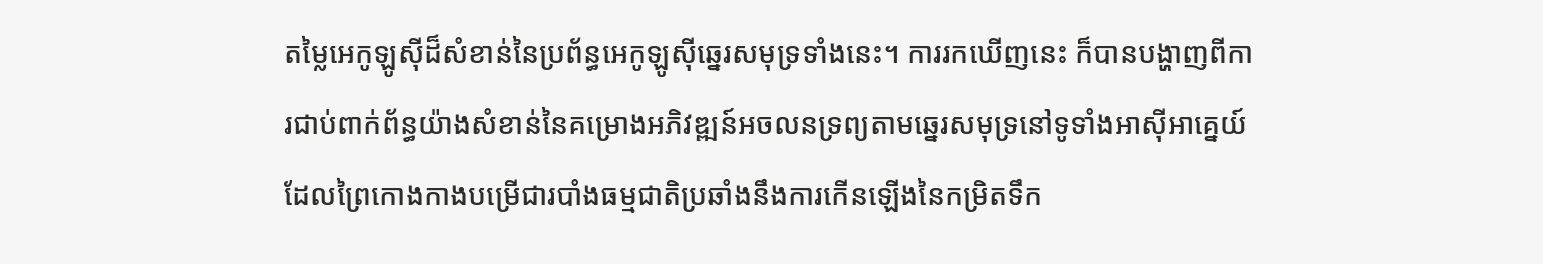តម្លៃអេកូឡូស៊ីដ៏សំខាន់នៃប្រព័ន្ធអេកូឡូស៊ីឆ្នេរសមុទ្រទាំងនេះ។ ការរកឃើញនេះ ក៏បានបង្ហាញពីការជាប់ពាក់ព័ន្ធយ៉ាងសំខាន់នៃគម្រោងអភិវឌ្ឍន៍អចលនទ្រព្យតាមឆ្នេរសមុទ្រនៅទូទាំងអាស៊ីអាគ្នេយ៍ ដែលព្រៃកោងកាងបម្រើជារបាំងធម្មជាតិប្រឆាំងនឹងការកើនឡើងនៃកម្រិតទឹក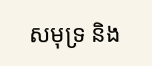សមុទ្រ និង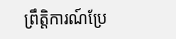ព្រឹត្តិការណ៍ប្រែ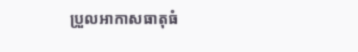ប្រួលអាកាសធាតុធំ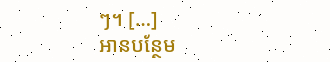ៗ។ […]
អានបន្ថែម